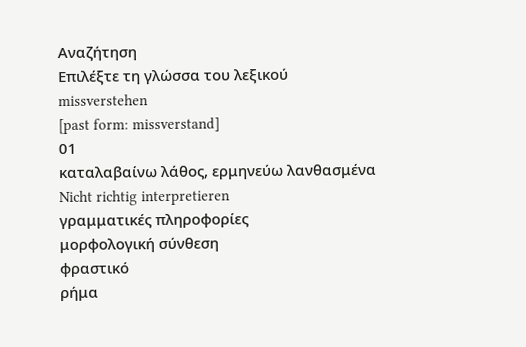Αναζήτηση
Επιλέξτε τη γλώσσα του λεξικού
missverstehen
[past form: missverstand]
01
καταλαβαίνω λάθος, ερμηνεύω λανθασμένα
Nicht richtig interpretieren
γραμματικές πληροφορίες
μορφολογική σύνθεση
φραστικό
ρήμα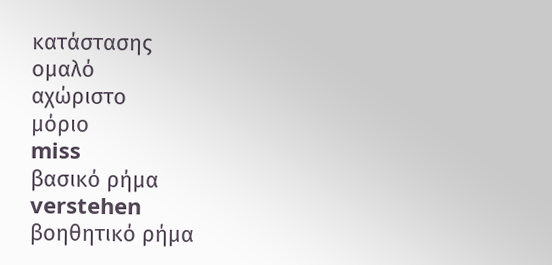κατάστασης
ομαλό
αχώριστο
μόριο
miss
βασικό ρήμα
verstehen
βοηθητικό ρήμα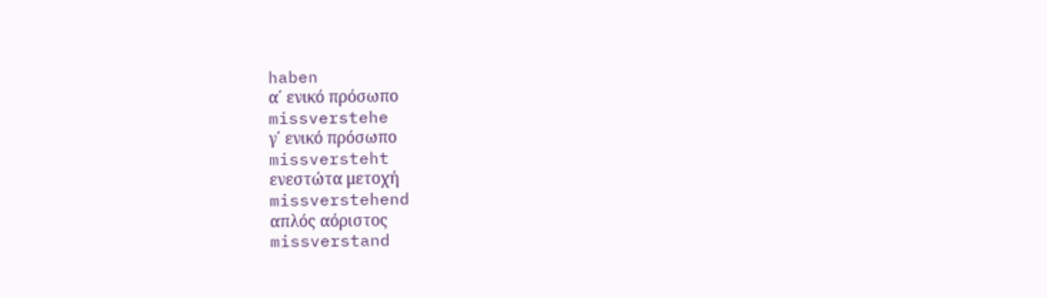haben
α΄ ενικό πρόσωπο
missverstehe
γ΄ ενικό πρόσωπο
missversteht
ενεστώτα μετοχή
missverstehend
απλός αόριστος
missverstand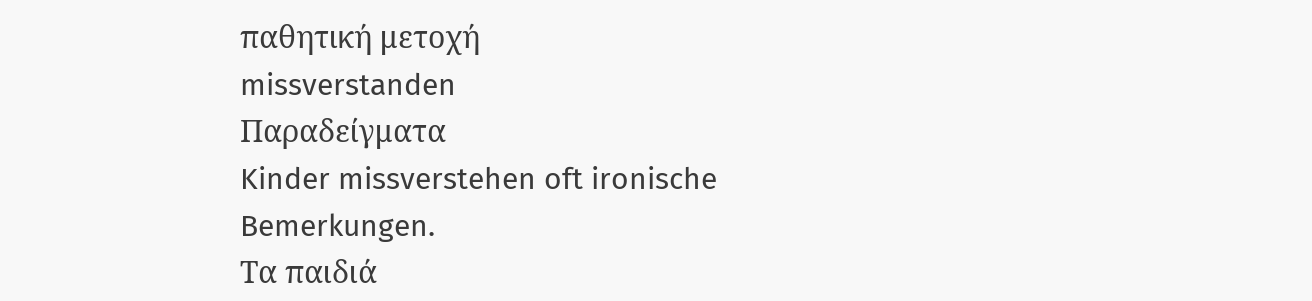παθητική μετοχή
missverstanden
Παραδείγματα
Kinder missverstehen oft ironische Bemerkungen.
Τα παιδιά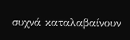συχνά καταλαβαίνουν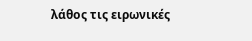λάθος τις ειρωνικές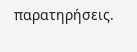παρατηρήσεις.